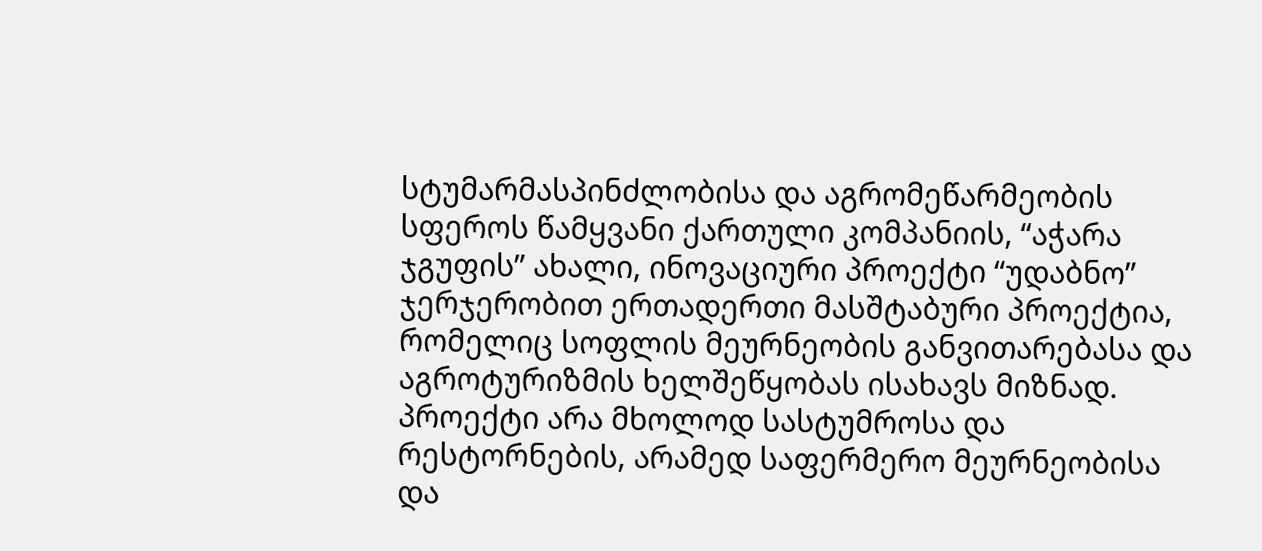სტუმარმასპინძლობისა და აგრომეწარმეობის სფეროს წამყვანი ქართული კომპანიის, “აჭარა ჯგუფის” ახალი, ინოვაციური პროექტი “უდაბნო” ჯერჯერობით ერთადერთი მასშტაბური პროექტია, რომელიც სოფლის მეურნეობის განვითარებასა და აგროტურიზმის ხელშეწყობას ისახავს მიზნად. პროექტი არა მხოლოდ სასტუმროსა და რესტორნების, არამედ საფერმერო მეურნეობისა და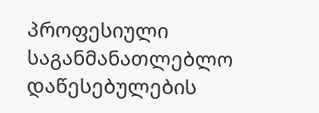პროფესიული საგანმანათლებლო დაწესებულების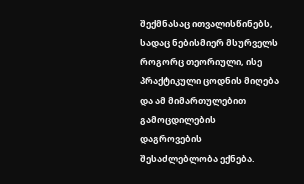შექმნასაც ითვალისწინებს, სადაც ნებისმიერ მსურველს როგორც თეორიული, ისე პრაქტიკული ცოდნის მიღება და ამ მიმართულებით გამოცდილების დაგროვების შესაძლებლობა ექნება.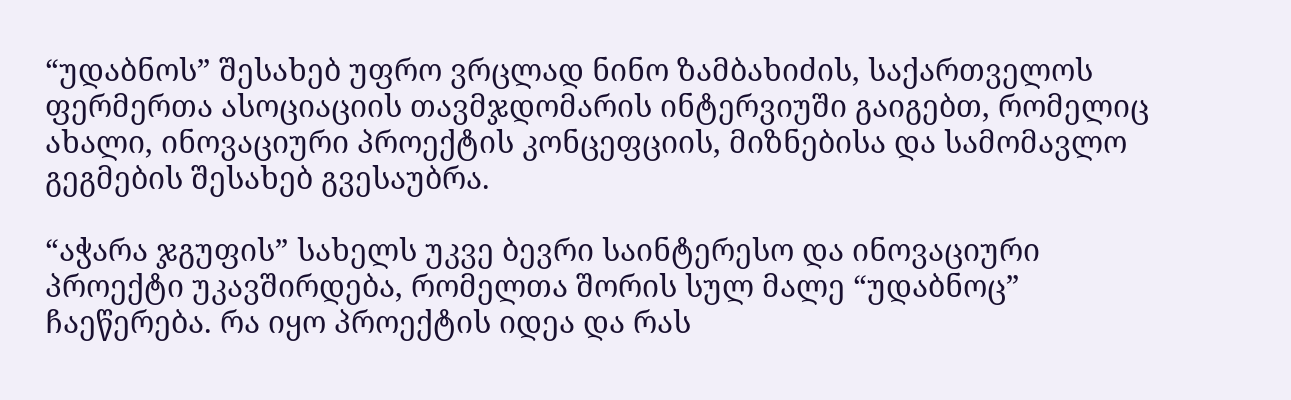“უდაბნოს” შესახებ უფრო ვრცლად ნინო ზამბახიძის, საქართველოს ფერმერთა ასოციაციის თავმჯდომარის ინტერვიუში გაიგებთ, რომელიც ახალი, ინოვაციური პროექტის კონცეფციის, მიზნებისა და სამომავლო გეგმების შესახებ გვესაუბრა.

“აჭარა ჯგუფის” სახელს უკვე ბევრი საინტერესო და ინოვაციური პროექტი უკავშირდება, რომელთა შორის სულ მალე “უდაბნოც” ჩაეწერება. რა იყო პროექტის იდეა და რას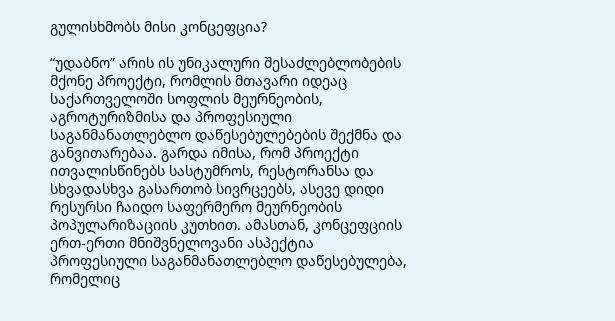გულისხმობს მისი კონცეფცია?

“უდაბნო” არის ის უნიკალური შესაძლებლობების მქონე პროექტი, რომლის მთავარი იდეაც საქართველოში სოფლის მეურნეობის, აგროტურიზმისა და პროფესიული საგანმანათლებლო დაწესებულებების შექმნა და განვითარებაა. გარდა იმისა, რომ პროექტი ითვალისწინებს სასტუმროს, რესტორანსა და სხვადასხვა გასართობ სივრცეებს, ასევე დიდი რესურსი ჩაიდო საფერმერო მეურნეობის პოპულარიზაციის კუთხით. ამასთან, კონცეფციის ერთ-ერთი მნიშვნელოვანი ასპექტია პროფესიული საგანმანათლებლო დაწესებულება, რომელიც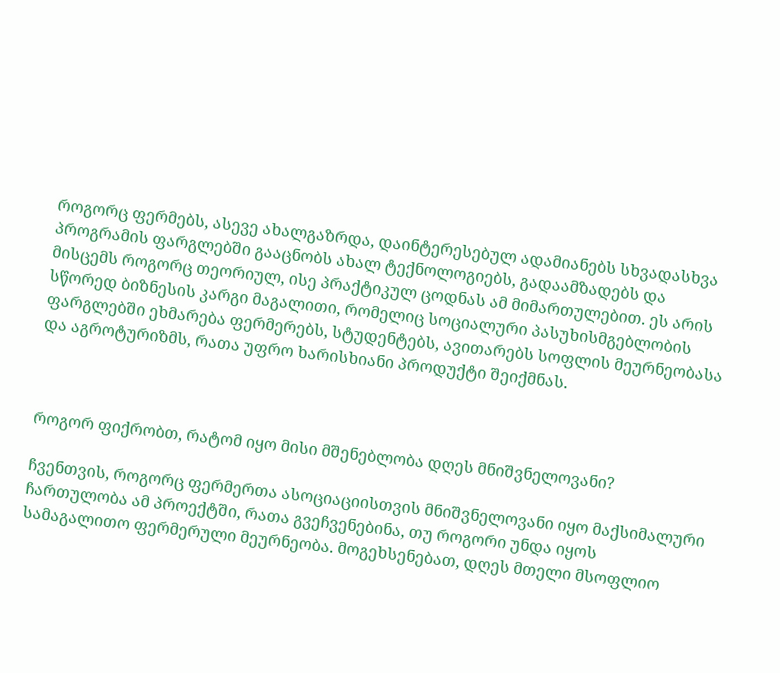როგორც ფერმებს, ასევე ახალგაზრდა, დაინტერესებულ ადამიანებს სხვადასხვა პროგრამის ფარგლებში გააცნობს ახალ ტექნოლოგიებს, გადაამზადებს და მისცემს როგორც თეორიულ, ისე პრაქტიკულ ცოდნას ამ მიმართულებით. ეს არის სწორედ ბიზნესის კარგი მაგალითი, რომელიც სოციალური პასუხისმგებლობის ფარგლებში ეხმარება ფერმერებს, სტუდენტებს, ავითარებს სოფლის მეურნეობასა და აგროტურიზმს, რათა უფრო ხარისხიანი პროდუქტი შეიქმნას.



როგორ ფიქრობთ, რატომ იყო მისი მშენებლობა დღეს მნიშვნელოვანი?

ჩვენთვის, როგორც ფერმერთა ასოციაციისთვის მნიშვნელოვანი იყო მაქსიმალური ჩართულობა ამ პროექტში, რათა გვეჩვენებინა, თუ როგორი უნდა იყოს სამაგალითო ფერმერული მეურნეობა. მოგეხსენებათ, დღეს მთელი მსოფლიო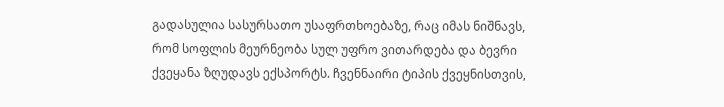გადასულია სასურსათო უსაფრთხოებაზე, რაც იმას ნიშნავს, რომ სოფლის მეურნეობა სულ უფრო ვითარდება და ბევრი ქვეყანა ზღუდავს ექსპორტს. ჩვენნაირი ტიპის ქვეყნისთვის,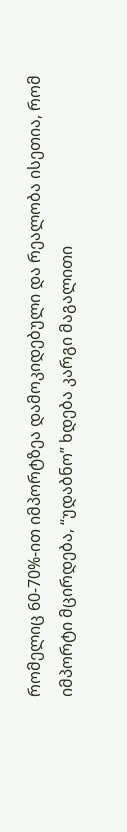რომელიც 60-70%-ით იმპორტზეა დამოკიდებული და რეალობა ისეთია, რომ იმპორტი მცირდება, “უდაბნო” ხდება კარგი მაგალითი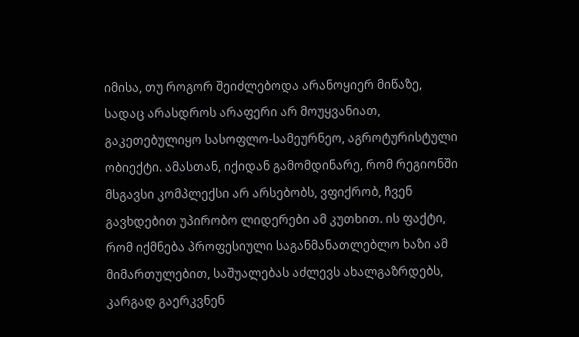იმისა, თუ როგორ შეიძლებოდა არანოყიერ მიწაზე, სადაც არასდროს არაფერი არ მოუყვანიათ, გაკეთებულიყო სასოფლო-სამეურნეო, აგროტურისტული ობიექტი. ამასთან, იქიდან გამომდინარე, რომ რეგიონში მსგავსი კომპლექსი არ არსებობს, ვფიქრობ, ჩვენ გავხდებით უპირობო ლიდერები ამ კუთხით. ის ფაქტი, რომ იქმნება პროფესიული საგანმანათლებლო ხაზი ამ მიმართულებით, საშუალებას აძლევს ახალგაზრდებს, კარგად გაერკვნენ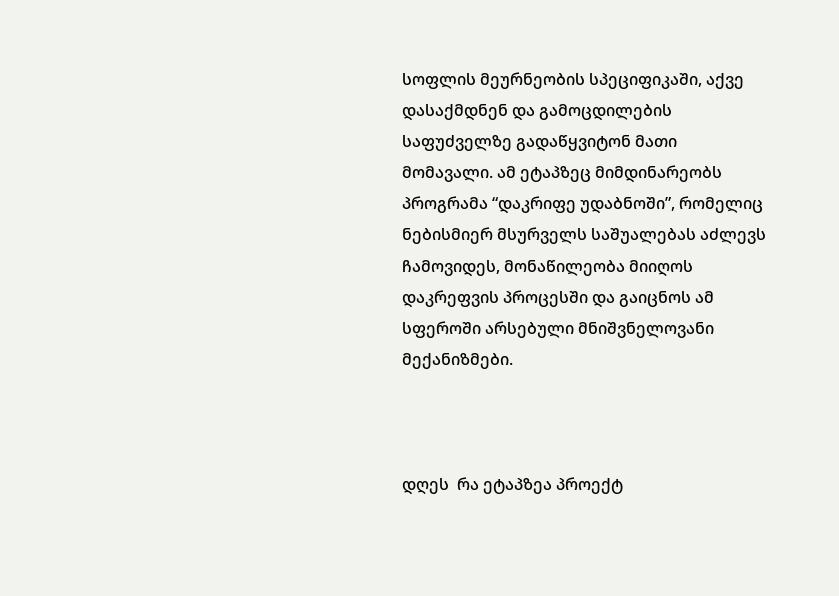სოფლის მეურნეობის სპეციფიკაში, აქვე დასაქმდნენ და გამოცდილების საფუძველზე გადაწყვიტონ მათი მომავალი. ამ ეტაპზეც მიმდინარეობს პროგრამა “დაკრიფე უდაბნოში”, რომელიც ნებისმიერ მსურველს საშუალებას აძლევს ჩამოვიდეს, მონაწილეობა მიიღოს დაკრეფვის პროცესში და გაიცნოს ამ სფეროში არსებული მნიშვნელოვანი მექანიზმები.



დღეს  რა ეტაპზეა პროექტ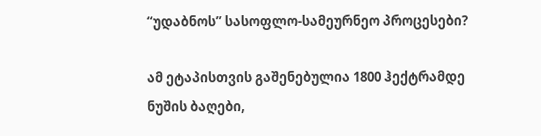“უდაბნოს” სასოფლო-სამეურნეო პროცესები?

ამ ეტაპისთვის გაშენებულია 1800 ჰექტრამდე ნუშის ბაღები,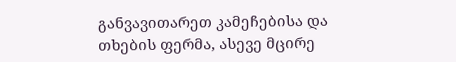განვავითარეთ კამეჩებისა და თხების ფერმა, ასევე მცირე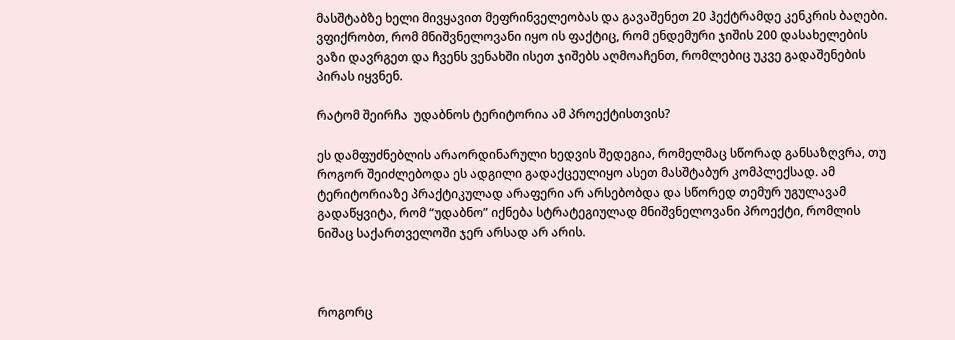მასშტაბზე ხელი მივყავით მეფრინველეობას და გავაშენეთ 20 ჰექტრამდე კენკრის ბაღები. ვფიქრობთ, რომ მნიშვნელოვანი იყო ის ფაქტიც, რომ ენდემური ჯიშის 200 დასახელების ვაზი დავრგეთ და ჩვენს ვენახში ისეთ ჯიშებს აღმოაჩენთ, რომლებიც უკვე გადაშენების პირას იყვნენ.

რატომ შეირჩა  უდაბნოს ტერიტორია ამ პროექტისთვის?

ეს დამფუძნებლის არაორდინარული ხედვის შედეგია, რომელმაც სწორად განსაზღვრა, თუ როგორ შეიძლებოდა ეს ადგილი გადაქცეულიყო ასეთ მასშტაბურ კომპლექსად. ამ ტერიტორიაზე პრაქტიკულად არაფერი არ არსებობდა და სწორედ თემურ უგულავამ გადაწყვიტა, რომ “უდაბნო” იქნება სტრატეგიულად მნიშვნელოვანი პროექტი, რომლის ნიშაც საქართველოში ჯერ არსად არ არის.



როგორც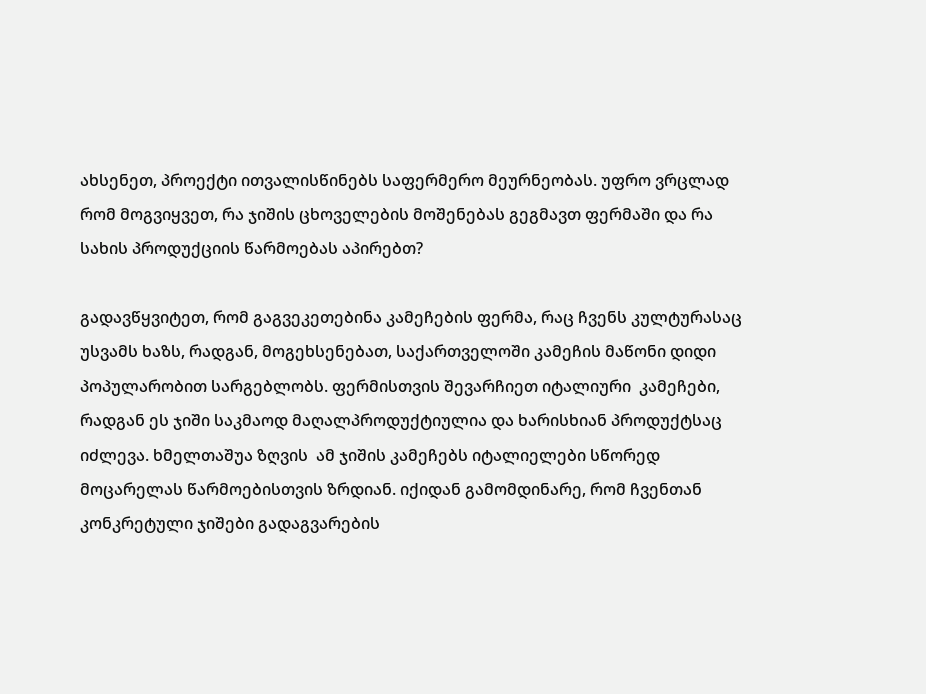ახსენეთ, პროექტი ითვალისწინებს საფერმერო მეურნეობას. უფრო ვრცლად რომ მოგვიყვეთ, რა ჯიშის ცხოველების მოშენებას გეგმავთ ფერმაში და რა სახის პროდუქციის წარმოებას აპირებთ?

გადავწყვიტეთ, რომ გაგვეკეთებინა კამეჩების ფერმა, რაც ჩვენს კულტურასაც  უსვამს ხაზს, რადგან, მოგეხსენებათ, საქართველოში კამეჩის მაწონი დიდი პოპულარობით სარგებლობს. ფერმისთვის შევარჩიეთ იტალიური  კამეჩები, რადგან ეს ჯიში საკმაოდ მაღალპროდუქტიულია და ხარისხიან პროდუქტსაც იძლევა. ხმელთაშუა ზღვის  ამ ჯიშის კამეჩებს იტალიელები სწორედ მოცარელას წარმოებისთვის ზრდიან. იქიდან გამომდინარე, რომ ჩვენთან კონკრეტული ჯიშები გადაგვარების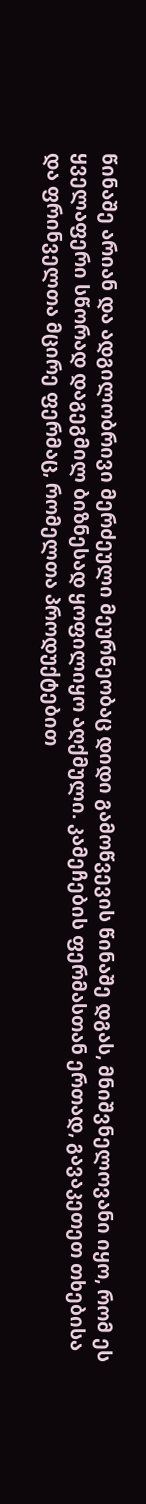წინაშე არიან და ადგილობრივი მერძეული მეურნეობაც დიდი გამოწვევის წინაშე დგას, მნიშვნელოვანი იყო, რომ ეს ყველაფერი სწორად დაგეგმილ ბიზნესად ყოფილიყო აღქმული. კამეჩების ფერმასთან ერთად, გავაკეთეთ თხებისა და ფრინველთა მცირე ფერმაც, რომელთა პროდუქტებით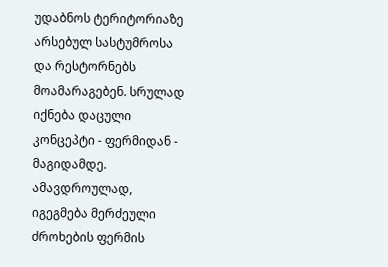უდაბნოს ტერიტორიაზე არსებულ სასტუმროსა და რესტორნებს მოამარაგებენ. სრულად იქნება დაცული კონცეპტი - ფერმიდან - მაგიდამდე.  ამავდროულად, იგეგმება მერძეული ძროხების ფერმის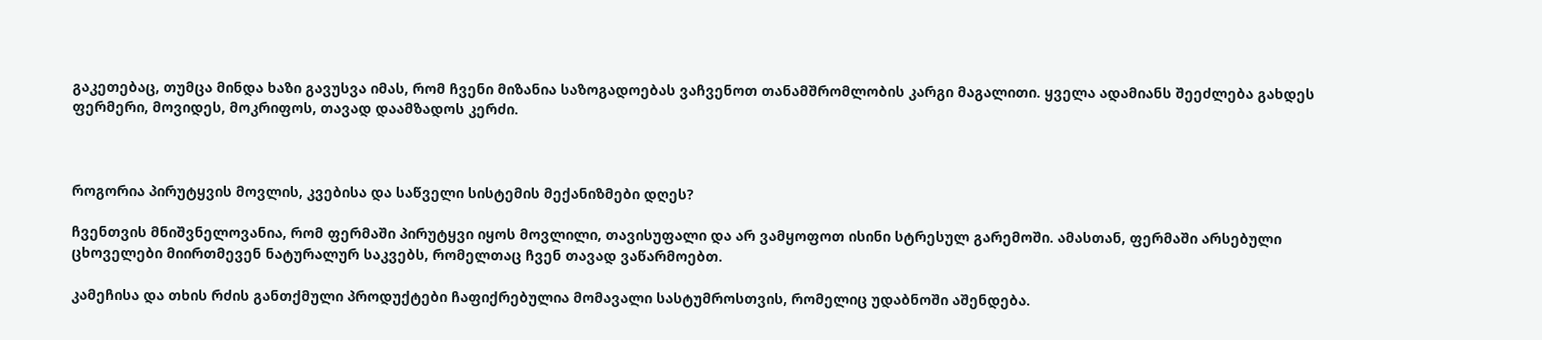გაკეთებაც, თუმცა მინდა ხაზი გავუსვა იმას, რომ ჩვენი მიზანია საზოგადოებას ვაჩვენოთ თანამშრომლობის კარგი მაგალითი. ყველა ადამიანს შეეძლება გახდეს ფერმერი, მოვიდეს, მოკრიფოს, თავად დაამზადოს კერძი.



როგორია პირუტყვის მოვლის, კვებისა და საწველი სისტემის მექანიზმები დღეს?

ჩვენთვის მნიშვნელოვანია, რომ ფერმაში პირუტყვი იყოს მოვლილი, თავისუფალი და არ ვამყოფოთ ისინი სტრესულ გარემოში. ამასთან, ფერმაში არსებული ცხოველები მიირთმევენ ნატურალურ საკვებს, რომელთაც ჩვენ თავად ვაწარმოებთ.

კამეჩისა და თხის რძის განთქმული პროდუქტები ჩაფიქრებულია მომავალი სასტუმროსთვის, რომელიც უდაბნოში აშენდება.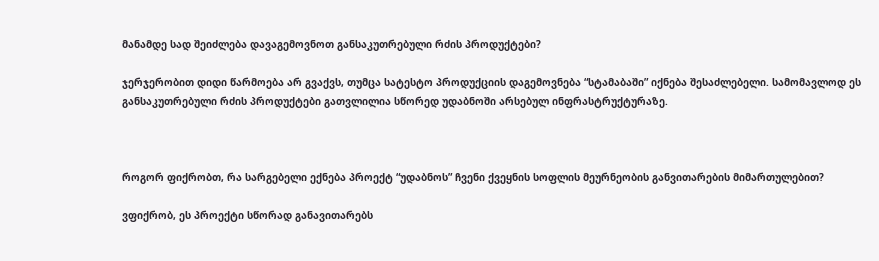მანამდე სად შეიძლება დავაგემოვნოთ განსაკუთრებული რძის პროდუქტები?

ჯერჯერობით დიდი წარმოება არ გვაქვს, თუმცა სატესტო პროდუქციის დაგემოვნება “სტამაბაში” იქნება შესაძლებელი. სამომავლოდ ეს განსაკუთრებული რძის პროდუქტები გათვლილია სწორედ უდაბნოში არსებულ ინფრასტრუქტურაზე.



როგორ ფიქრობთ, რა სარგებელი ექნება პროექტ “უდაბნოს” ჩვენი ქვეყნის სოფლის მეურნეობის განვითარების მიმართულებით?

ვფიქრობ, ეს პროექტი სწორად განავითარებს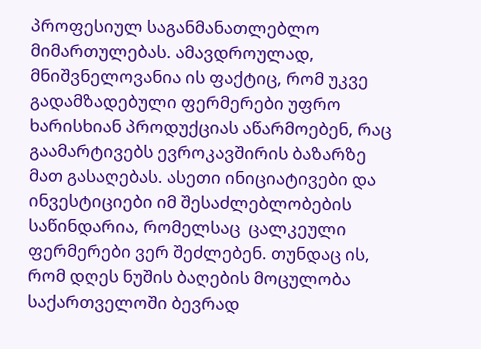პროფესიულ საგანმანათლებლო მიმართულებას. ამავდროულად, მნიშვნელოვანია ის ფაქტიც, რომ უკვე გადამზადებული ფერმერები უფრო ხარისხიან პროდუქციას აწარმოებენ, რაც გაამარტივებს ევროკავშირის ბაზარზე მათ გასაღებას. ასეთი ინიციატივები და ინვესტიციები იმ შესაძლებლობების საწინდარია, რომელსაც  ცალკეული ფერმერები ვერ შეძლებენ. თუნდაც ის, რომ დღეს ნუშის ბაღების მოცულობა საქართველოში ბევრად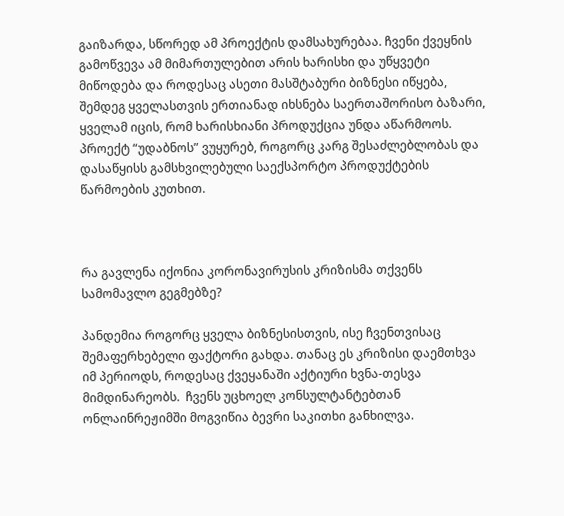გაიზარდა, სწორედ ამ პროექტის დამსახურებაა. ჩვენი ქვეყნის გამოწვევა ამ მიმართულებით არის ხარისხი და უწყვეტი მიწოდება და როდესაც ასეთი მასშტაბური ბიზნესი იწყება, შემდეგ ყველასთვის ერთიანად იხსნება საერთაშორისო ბაზარი, ყველამ იცის, რომ ხარისხიანი პროდუქცია უნდა აწარმოოს. პროექტ “უდაბნოს” ვუყურებ, როგორც კარგ შესაძლებლობას და დასაწყისს გამსხვილებული საექსპორტო პროდუქტების წარმოების კუთხით.



რა გავლენა იქონია კორონავირუსის კრიზისმა თქვენს სამომავლო გეგმებზე?

პანდემია როგორც ყველა ბიზნესისთვის, ისე ჩვენთვისაც შემაფერხებელი ფაქტორი გახდა. თანაც ეს კრიზისი დაემთხვა იმ პერიოდს, როდესაც ქვეყანაში აქტიური ხვნა-თესვა  მიმდინარეობს.  ჩვენს უცხოელ კონსულტანტებთან ონლაინრეჟიმში მოგვიწია ბევრი საკითხი განხილვა.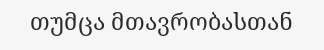თუმცა მთავრობასთან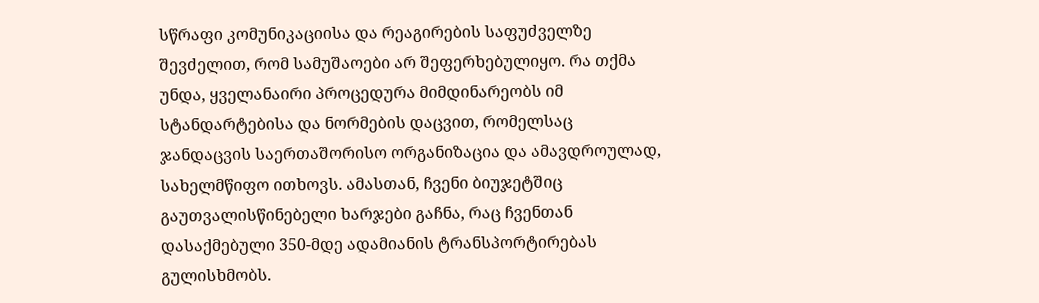სწრაფი კომუნიკაციისა და რეაგირების საფუძველზე შევძელით, რომ სამუშაოები არ შეფერხებულიყო. რა თქმა უნდა, ყველანაირი პროცედურა მიმდინარეობს იმ სტანდარტებისა და ნორმების დაცვით, რომელსაც ჯანდაცვის საერთაშორისო ორგანიზაცია და ამავდროულად, სახელმწიფო ითხოვს. ამასთან, ჩვენი ბიუჯეტშიც გაუთვალისწინებელი ხარჯები გაჩნა, რაც ჩვენთან დასაქმებული 350-მდე ადამიანის ტრანსპორტირებას გულისხმობს.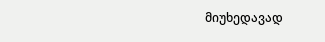მიუხედავად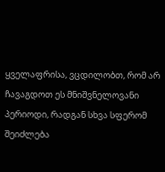ყველაფრისა, ვცდილობთ, რომ არ ჩავაგდოთ ეს მნიშვნელოვანი პერიოდი, რადგან სხვა სფერომ შეიძლება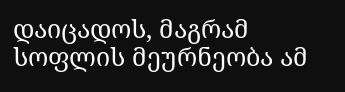დაიცადოს, მაგრამ სოფლის მეურნეობა ამ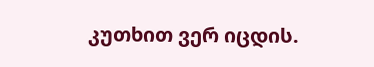კუთხით ვერ იცდის.